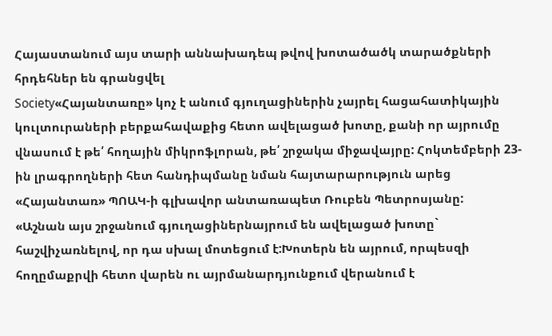Հայաստանում այս տարի աննախադեպ թվով խոտածածկ տարածքների հրդեհներ են գրանցվել
Society«Հայանտառը» կոչ է անում գյուղացիներին չայրել հացահատիկային կուլտուրաների բերքահավաքից հետո ավելացած խոտը, քանի որ այրումը վնասում է թե՛ հողային միկրոֆլորան, թե՛ շրջակա միջավայրը: Հոկտեմբերի 23-ին լրագրողների հետ հանդիպմանը նման հայտարարություն արեց «Հայանտառ» ՊՈԱԿ-ի գլխավոր անտառապետ Ռուբեն Պետրոսյանը:
«Աշնան այս շրջանում գյուղացիներնայրում են ավելացած խոտը` հաշվիչառնելով, որ դա սխալ մոտեցում է:Խոտերն են այրում, որպեսզի հողըմաքրվի հետո վարեն ու այրմանարդյունքում վերանում է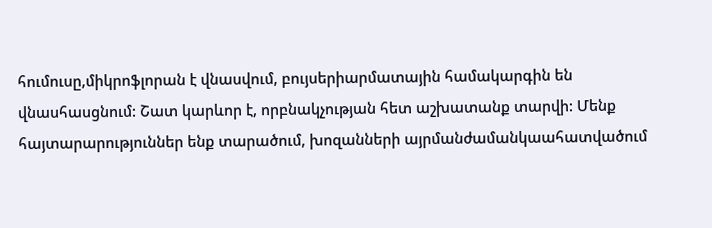հումուսը,միկրոֆլորան է վնասվում, բույսերիարմատային համակարգին են վնասհասցնում: Շատ կարևոր է, որբնակչության հետ աշխատանք տարվի: Մենք հայտարարություններ ենք տարածում, խոզանների այրմանժամանկաահատվածում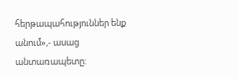հերթապահություններ ենք անում»,- ասաց անտառապետը: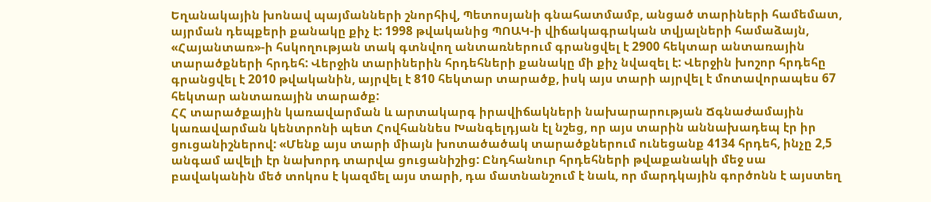Եղանակային խոնավ պայմանների շնորհիվ, Պետոսյանի գնահատմամբ, անցած տարիների համեմատ, այրման դեպքերի քանակը քիչ է: 1998 թվականից ՊՈԱԿ-ի վիճակագրական տվյալների համաձայն, «Հայանտառ»-ի հսկողության տակ գտնվող անտառներում գրանցվել է 2900 հեկտար անտառային տարածքների հրդեհ: Վերջին տարիներին հրդեհների քանակը մի քիչ նվազել է: Վերջին խոշոր հրդեհը գրանցվել է 2010 թվականին, այրվել է 810 հեկտար տարածք, իսկ այս տարի այրվել է մոտավորապես 67 հեկտար անտառային տարածք:
ՀՀ տարածքային կառավարման և արտակարգ իրավիճակների նախարարության Ճգնաժամային կառավարման կենտրոնի պետ Հովհաննես Խանգելդյան էլ նշեց, որ այս տարին աննախադեպ էր իր ցուցանիշներով: «Մենք այս տարի միայն խոտածածակ տարածքներում ունեցանք 4134 հրդեհ, ինչը 2,5 անգամ ավելի էր նախորդ տարվա ցուցանիշից: Ընդհանուր հրդեհների թվաքանակի մեջ սա բավականին մեծ տոկոս է կազմել այս տարի, դա մատնանշում է նաև, որ մարդկային գործոնն է այստեղ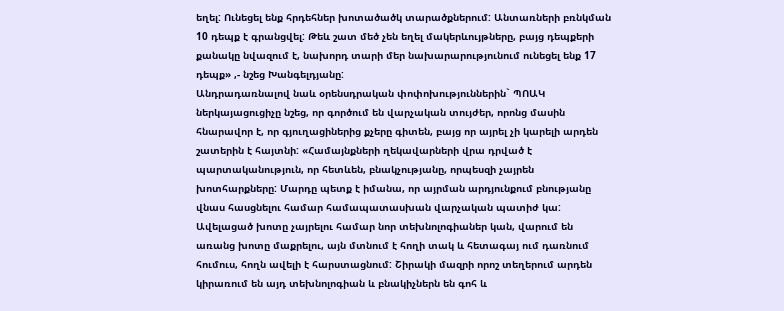եղել: Ունեցել ենք հրդեհներ խոտածածկ տարածքներում: Անտառների բռնկման 10 դեպք է գրանցվել: Թեև շատ մեծ չեն եղել մակերևույթները, բայց դեպքերի քանակը նվազում է, նախորդ տարի մեր նախարարությունում ունեցել ենք 17 դեպք» ,- նշեց Խանգելդյանը:
Անդրադառնալով նաև օրենսդրական փոփոխություններին` ՊՈԱԿ ներկայացուցիչը նշեց, որ գործում են վարչական տույժեր, որոնց մասին հնարավոր է, որ գյուղացիներից քչերը գիտեն, բայց որ այրել չի կարելի արդեն շատերին է հայտնի: «Համայնքների ղեկավարների վրա դրված է պարտականություն, որ հետևեն, բնակչությանը, որպեսզի չայրեն խոտհարքները: Մարդը պետք է իմանա, որ այրման արդյունքում բնությանը վնաս հասցնելու համար համապատասխան վարչական պատիժ կա: Ավելացած խոտը չայրելու համար նոր տեխնոլոգիաներ կան, վարում են առանց խոտը մաքրելու, այն մտնում է հողի տակ և հետագայ ում դառնում հումուս, հողն ավելի է հարստացնում: Շիրակի մազրի որոշ տեղերում արդեն կիրառում են այդ տեխնոլոգիան և բնակիչներն են գոհ և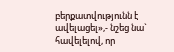բերքատվությունն է ավելացել»,- նշեց նա` հավելելով, որ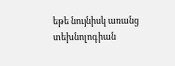եթե նույնիսկ առանց տեխնոլոգիան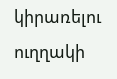կիրառելու ուղղակի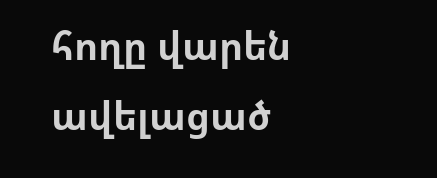հողը վարեն ավելացած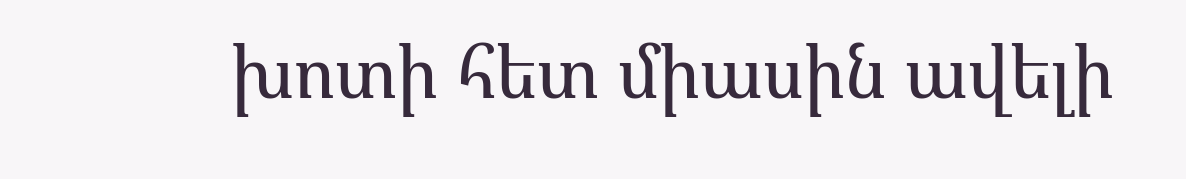խոտի հետ միասին ավելի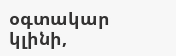օգտակար կլինի,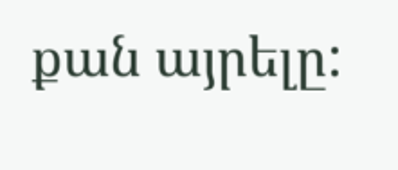քան այրելը: